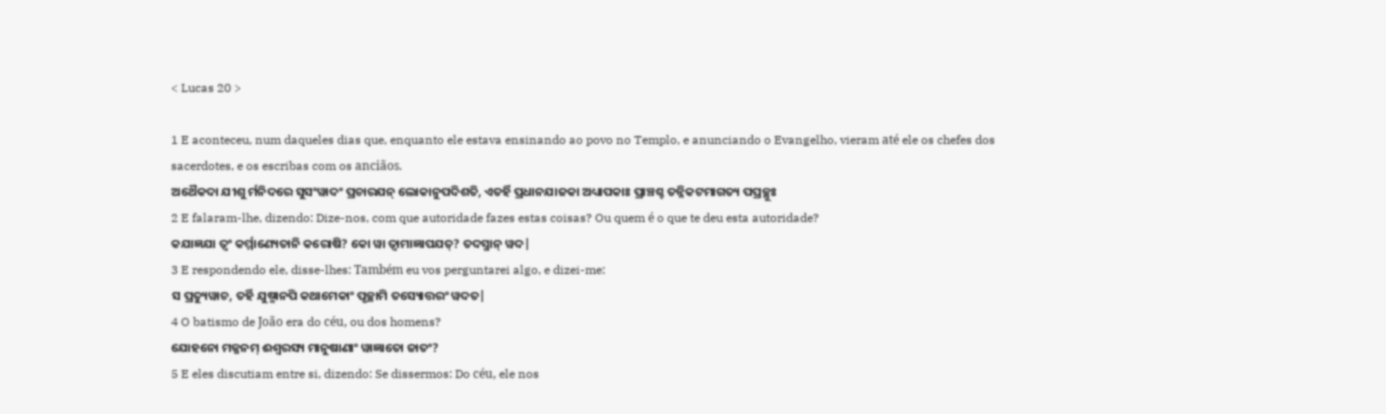< Lucas 20 >

1 E aconteceu, num daqueles dias que, enquanto ele estava ensinando ao povo no Templo, e anunciando o Evangelho, vieram até ele os chefes dos sacerdotes, e os escribas com os anciãos.
ଅଥୈକଦା ଯୀଶୁ ର୍ମନିଦରେ ସୁସଂୱାଦଂ ପ୍ରଚାରଯନ୍ ଲୋକାନୁପଦିଶତି, ଏତର୍ହି ପ୍ରଧାନଯାଜକା ଅଧ୍ୟାପକାଃ ପ୍ରାଞ୍ଚଶ୍ଚ ତନ୍ନିକଟମାଗତ୍ୟ ପପ୍ରଚ୍ଛୁଃ
2 E falaram-lhe, dizendo: Dize-nos, com que autoridade fazes estas coisas? Ou quem é o que te deu esta autoridade?
କଯାଜ୍ଞଯା ତ୍ୱଂ କର୍ମ୍ମାଣ୍ୟେତାନି କରୋଷି? କୋ ୱା ତ୍ୱାମାଜ୍ଞାପଯତ୍? ତଦସ୍ମାନ୍ ୱଦ|
3 E respondendo ele, disse-lhes: Também eu vos perguntarei algo, e dizei-me:
ସ ପ୍ରତ୍ୟୁୱାଚ, ତର୍ହି ଯୁଷ୍ମାନପି କଥାମେକାଂ ପୃଚ୍ଛାମି ତସ୍ୟୋତ୍ତରଂ ୱଦତ|
4 O batismo de João era do céu, ou dos homens?
ଯୋହନୋ ମଜ୍ଜନମ୍ ଈଶ୍ୱରସ୍ୟ ମାନୁଷାଣାଂ ୱାଜ୍ଞାତୋ ଜାତଂ?
5 E eles discutiam entre si, dizendo: Se dissermos: Do céu, ele nos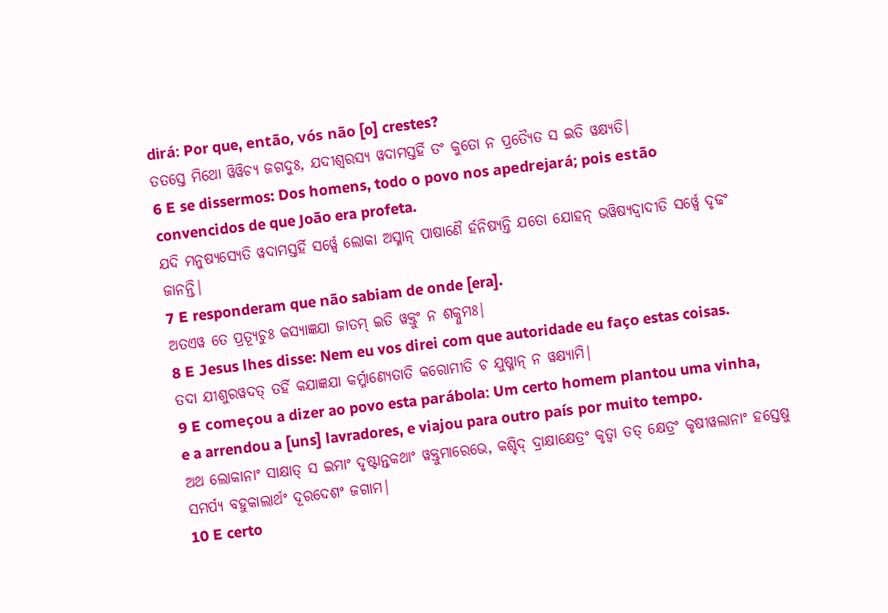dirá: Por que, então, vós não [o] crestes?
ତତସ୍ତେ ମିଥୋ ୱିୱିଚ୍ୟ ଜଗଦୁଃ, ଯଦୀଶ୍ୱରସ୍ୟ ୱଦାମସ୍ତର୍ହି ତଂ କୁତୋ ନ ପ୍ରତ୍ୟୈତ ସ ଇତି ୱକ୍ଷ୍ୟତି|
6 E se dissermos: Dos homens, todo o povo nos apedrejará; pois estão convencidos de que João era profeta.
ଯଦି ମନୁଷ୍ୟସ୍ୟେତି ୱଦାମସ୍ତର୍ହି ସର୍ୱ୍ୱେ ଲୋକା ଅସ୍ମାନ୍ ପାଷାଣୈ ର୍ହନିଷ୍ୟନ୍ତି ଯତୋ ଯୋହନ୍ ଭୱିଷ୍ୟଦ୍ୱାଦୀତି ସର୍ୱ୍ୱେ ଦୃଢଂ ଜାନନ୍ତି|
7 E responderam que não sabiam de onde [era].
ଅତଏୱ ତେ ପ୍ରତ୍ୟୂଚୁଃ କସ୍ୟାଜ୍ଞଯା ଜାତମ୍ ଇତି ୱକ୍ତୁଂ ନ ଶକ୍ନୁମଃ|
8 E Jesus lhes disse: Nem eu vos direi com que autoridade eu faço estas coisas.
ତଦା ଯୀଶୁରୱଦତ୍ ତର୍ହି କଯାଜ୍ଞଯା କର୍ମ୍ମାଣ୍ୟେତାତି କରୋମୀତି ଚ ଯୁଷ୍ମାନ୍ ନ ୱକ୍ଷ୍ୟାମି|
9 E começou a dizer ao povo esta parábola: Um certo homem plantou uma vinha, e a arrendou a [uns] lavradores, e viajou para outro país por muito tempo.
ଅଥ ଲୋକାନାଂ ସାକ୍ଷାତ୍ ସ ଇମାଂ ଦୃଷ୍ଟାନ୍ତକଥାଂ ୱକ୍ତୁମାରେଭେ, କଶ୍ଚିଦ୍ ଦ୍ରାକ୍ଷାକ୍ଷେତ୍ରଂ କୃତ୍ୱା ତତ୍ କ୍ଷେତ୍ରଂ କୃଷୀୱଲାନାଂ ହସ୍ତେଷୁ ସମର୍ପ୍ୟ ବହୁକାଲାର୍ଥଂ ଦୂରଦେଶଂ ଜଗାମ|
10 E certo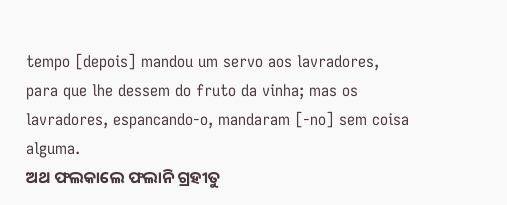tempo [depois] mandou um servo aos lavradores, para que lhe dessem do fruto da vinha; mas os lavradores, espancando-o, mandaram [-no] sem coisa alguma.
ଅଥ ଫଲକାଲେ ଫଲାନି ଗ୍ରହୀତୁ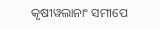କୃଷୀୱଲାନାଂ ସମୀପେ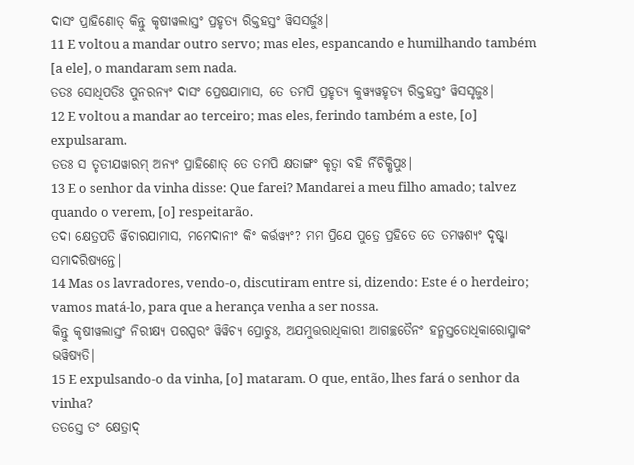ଦାସଂ ପ୍ରାହିଣୋତ୍ କିନ୍ତୁ କୃଷୀୱଲାସ୍ତଂ ପ୍ରହୃତ୍ୟ ରିକ୍ତହସ୍ତଂ ୱିସସର୍ଜୁଃ|
11 E voltou a mandar outro servo; mas eles, espancando e humilhando também [a ele], o mandaram sem nada.
ତତଃ ସୋଧିପତିଃ ପୁନରନ୍ୟଂ ଦାସଂ ପ୍ରେଷଯାମାସ, ତେ ତମପି ପ୍ରହୃତ୍ୟ କୁୱ୍ୟୱହୃତ୍ୟ ରିକ୍ତହସ୍ତଂ ୱିସସୃଜୁଃ|
12 E voltou a mandar ao terceiro; mas eles, ferindo também a este, [o] expulsaram.
ତତଃ ସ ତୃତୀଯୱାରମ୍ ଅନ୍ୟଂ ପ୍ରାହିଣୋତ୍ ତେ ତମପି କ୍ଷତାଙ୍ଗଂ କୃତ୍ୱା ବହି ର୍ନିଚିକ୍ଷିପୁଃ|
13 E o senhor da vinha disse: Que farei? Mandarei a meu filho amado; talvez quando o verem, [o] respeitarão.
ତଦା କ୍ଷେତ୍ରପତି ର୍ୱିଚାରଯାମାସ, ମମେଦାନୀଂ କିଂ କର୍ତ୍ତୱ୍ୟଂ? ମମ ପ୍ରିଯେ ପୁତ୍ରେ ପ୍ରହିତେ ତେ ତମୱଶ୍ୟଂ ଦୃଷ୍ଟ୍ୱା ସମାଦରିଷ୍ୟନ୍ତେ|
14 Mas os lavradores, vendo-o, discutiram entre si, dizendo: Este é o herdeiro; vamos matá-lo, para que a herança venha a ser nossa.
କିନ୍ତୁ କୃଷୀୱଲାସ୍ତଂ ନିରୀକ୍ଷ୍ୟ ପରସ୍ପରଂ ୱିୱିଚ୍ୟ ପ୍ରୋଚୁଃ, ଅଯମୁତ୍ତରାଧିକାରୀ ଆଗଚ୍ଛତୈନଂ ହନ୍ମସ୍ତତୋଧିକାରୋସ୍ମାକଂ ଭୱିଷ୍ୟତି|
15 E expulsando-o da vinha, [o] mataram. O que, então, lhes fará o senhor da vinha?
ତତସ୍ତେ ତଂ କ୍ଷେତ୍ରାଦ୍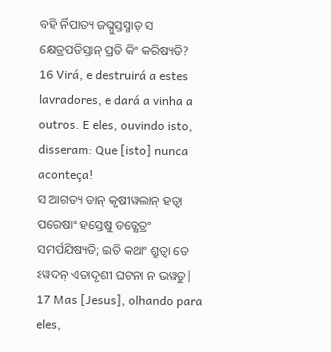ବହି ର୍ନିପାତ୍ୟ ଜଘ୍ନୁସ୍ତସ୍ମାତ୍ ସ କ୍ଷେତ୍ରପତିସ୍ତାନ୍ ପ୍ରତି କିଂ କରିଷ୍ୟତି?
16 Virá, e destruirá a estes lavradores, e dará a vinha a outros. E eles, ouvindo isto, disseram: Que [isto] nunca aconteça!
ସ ଆଗତ୍ୟ ତାନ୍ କୃଷୀୱଲାନ୍ ହତ୍ୱା ପରେଷାଂ ହସ୍ତେଷୁ ତତ୍କ୍ଷେତ୍ରଂ ସମର୍ପଯିଷ୍ୟତି; ଇତି କଥାଂ ଶ୍ରୁତ୍ୱା ତେ ଽୱଦନ୍ ଏତାଦୃଶୀ ଘଟନା ନ ଭୱତୁ|
17 Mas [Jesus], olhando para eles,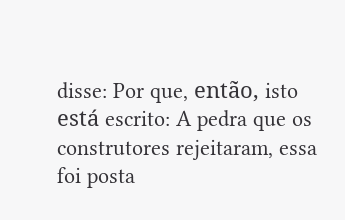disse: Por que, então, isto está escrito: A pedra que os construtores rejeitaram, essa foi posta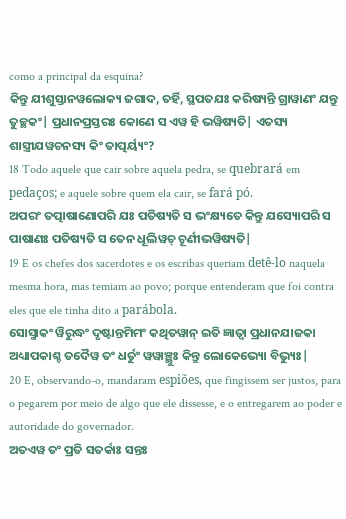como a principal da esquina?
କିନ୍ତୁ ଯୀଶୁସ୍ତାନୱଲୋକ୍ୟ ଜଗାଦ, ତର୍ହି, ସ୍ଥପତଯଃ କରିଷ୍ୟନ୍ତି ଗ୍ରାୱାଣଂ ଯନ୍ତୁ ତୁଚ୍ଛକଂ| ପ୍ରଧାନପ୍ରସ୍ତରଃ କୋଣେ ସ ଏୱ ହି ଭୱିଷ୍ୟତି| ଏତସ୍ୟ ଶାସ୍ତ୍ରୀଯୱଚନସ୍ୟ କିଂ ତାତ୍ପର୍ୟ୍ୟଂ?
18 Todo aquele que cair sobre aquela pedra, se quebrará em pedaços; e aquele sobre quem ela cair, se fará pó.
ଅପରଂ ତତ୍ପାଷାଣୋପରି ଯଃ ପତିଷ୍ୟତି ସ ଭଂକ୍ଷ୍ୟତେ କିନ୍ତୁ ଯସ୍ୟୋପରି ସ ପାଷାଣଃ ପତିଷ୍ୟତି ସ ତେନ ଧୂଲିୱଚ୍ ଚୂର୍ଣୀଭୱିଷ୍ୟତି|
19 E os chefes dos sacerdotes e os escribas queriam detê-lo naquela mesma hora, mas temiam ao povo; porque entenderam que foi contra eles que ele tinha dito a parábola.
ସୋସ୍ମାକଂ ୱିରୁଦ୍ଧଂ ଦୃଷ୍ଟାନ୍ତମିମଂ କଥିତୱାନ୍ ଇତି ଜ୍ଞାତ୍ୱା ପ୍ରଧାନଯାଜକା ଅଧ୍ୟାପକାଶ୍ଚ ତଦୈୱ ତଂ ଧର୍ତୁଂ ୱୱାଞ୍ଛୁଃ କିନ୍ତୁ ଲୋକେଭ୍ୟୋ ବିଭ୍ୟୁଃ|
20 E, observando-o, mandaram espiões, que fingissem ser justos, para o pegarem por meio de algo que ele dissesse, e o entregarem ao poder e autoridade do governador.
ଅତଏୱ ତଂ ପ୍ରତି ସତର୍କାଃ ସନ୍ତଃ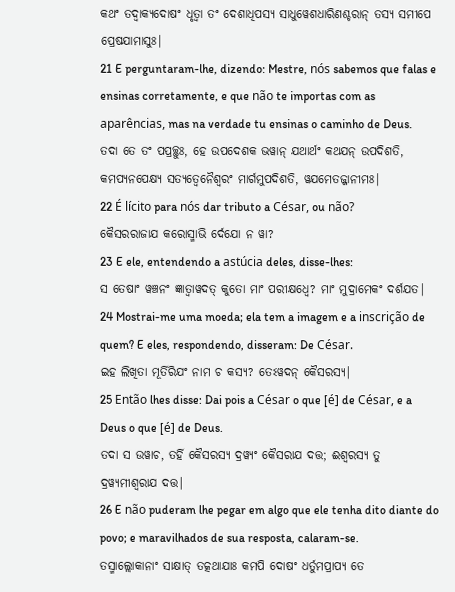କଥଂ ତଦ୍ୱାକ୍ୟଦୋଷଂ ଧୃତ୍ୱା ତଂ ଦେଶାଧିପସ୍ୟ ସାଧୁୱେଶଧାରିଣଶ୍ଚରାନ୍ ତସ୍ୟ ସମୀପେ ପ୍ରେଷଯାମାସୁଃ|
21 E perguntaram-lhe, dizendo: Mestre, nós sabemos que falas e ensinas corretamente, e que não te importas com as aparências, mas na verdade tu ensinas o caminho de Deus.
ତଦା ତେ ତଂ ପପ୍ରଚ୍ଛୁଃ, ହେ ଉପଦେଶକ ଭୱାନ୍ ଯଥାର୍ଥଂ କଥଯନ୍ ଉପଦିଶତି, କମପ୍ୟନପେକ୍ଷ୍ୟ ସତ୍ୟତ୍ୱେନୈଶ୍ୱରଂ ମାର୍ଗମୁପଦିଶତି, ୱଯମେତଜ୍ଜାନୀମଃ|
22 É lícito para nós dar tributo a César, ou não?
କୈସରରାଜାଯ କରୋସ୍ମାଭି ର୍ଦେଯୋ ନ ୱା?
23 E ele, entendendo a astúcia deles, disse-lhes:
ସ ତେଷାଂ ୱଞ୍ଚନଂ ଜ୍ଞାତ୍ୱାୱଦତ୍ କୁତୋ ମାଂ ପରୀକ୍ଷଧ୍ୱେ? ମାଂ ମୁଦ୍ରାମେକଂ ଦର୍ଶଯତ|
24 Mostrai-me uma moeda; ela tem a imagem e a inscrição de quem? E eles, respondendo, disseram: De César.
ଇହ ଲିଖିତା ମୂର୍ତିରିଯଂ ନାମ ଚ କସ୍ୟ? ତେଽୱଦନ୍ କୈସରସ୍ୟ|
25 Então lhes disse: Dai pois a César o que [é] de César, e a Deus o que [é] de Deus.
ତଦା ସ ଉୱାଚ, ତର୍ହି କୈସରସ୍ୟ ଦ୍ରୱ୍ୟଂ କୈସରାଯ ଦତ୍ତ; ଈଶ୍ୱରସ୍ୟ ତୁ ଦ୍ରୱ୍ୟମୀଶ୍ୱରାଯ ଦତ୍ତ|
26 E não puderam lhe pegar em algo que ele tenha dito diante do povo; e maravilhados de sua resposta, calaram-se.
ତସ୍ମାଲ୍ଲୋକାନାଂ ସାକ୍ଷାତ୍ ତତ୍କଥାଯାଃ କମପି ଦୋଷଂ ଧର୍ତୁମପ୍ରାପ୍ୟ ତେ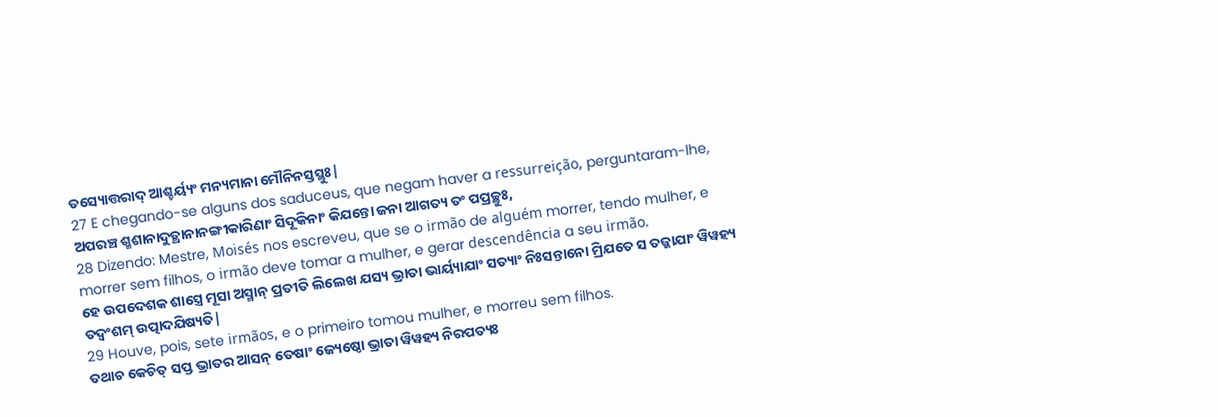ତସ୍ୟୋତ୍ତରାଦ୍ ଆଶ୍ଚର୍ୟ୍ୟଂ ମନ୍ୟମାନା ମୌନିନସ୍ତସ୍ଥୁଃ|
27 E chegando-se alguns dos saduceus, que negam haver a ressurreição, perguntaram-lhe,
ଅପରଞ୍ଚ ଶ୍ମଶାନାଦୁତ୍ଥାନାନଙ୍ଗୀକାରିଣାଂ ସିଦୂକିନାଂ କିଯନ୍ତୋ ଜନା ଆଗତ୍ୟ ତଂ ପପ୍ରଚ୍ଛୁଃ,
28 Dizendo: Mestre, Moisés nos escreveu, que se o irmão de alguém morrer, tendo mulher, e morrer sem filhos, o irmão deve tomar a mulher, e gerar descendência a seu irmão.
ହେ ଉପଦେଶକ ଶାସ୍ତ୍ରେ ମୂସା ଅସ୍ମାନ୍ ପ୍ରତୀତି ଲିଲେଖ ଯସ୍ୟ ଭ୍ରାତା ଭାର୍ୟ୍ୟାଯାଂ ସତ୍ୟାଂ ନିଃସନ୍ତାନୋ ମ୍ରିଯତେ ସ ତଜ୍ଜାଯାଂ ୱିୱହ୍ୟ ତଦ୍ୱଂଶମ୍ ଉତ୍ପାଦଯିଷ୍ୟତି|
29 Houve, pois, sete irmãos, e o primeiro tomou mulher, e morreu sem filhos.
ତଥାଚ କେଚିତ୍ ସପ୍ତ ଭ୍ରାତର ଆସନ୍ ତେଷାଂ ଜ୍ୟେଷ୍ଠୋ ଭ୍ରାତା ୱିୱହ୍ୟ ନିରପତ୍ୟଃ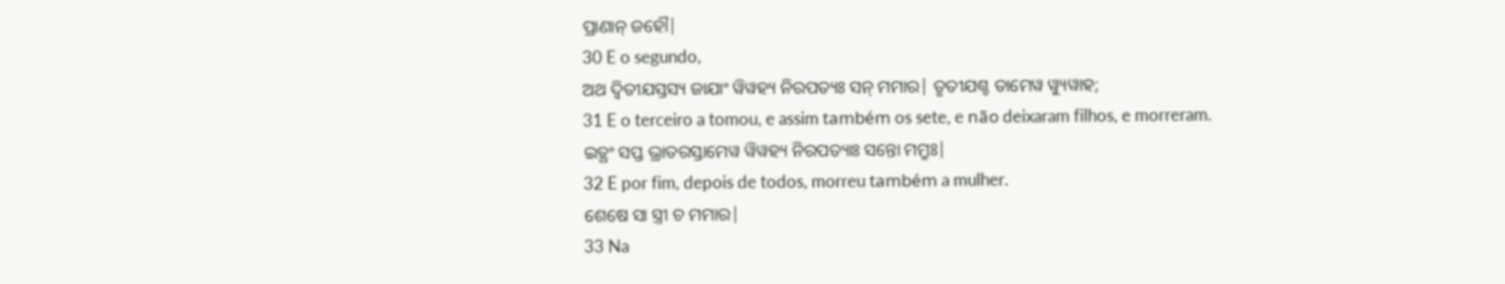ପ୍ରାଣାନ୍ ଜହୌ|
30 E o segundo,
ଅଥ ଦ୍ୱିତୀଯସ୍ତସ୍ୟ ଜାଯାଂ ୱିୱହ୍ୟ ନିରପତ୍ୟଃ ସନ୍ ମମାର| ତୃତୀଯଶ୍ଚ ତାମେୱ ୱ୍ୟୁୱାହ;
31 E o terceiro a tomou, e assim também os sete, e não deixaram filhos, e morreram.
ଇତ୍ଥଂ ସପ୍ତ ଭ୍ରାତରସ୍ତାମେୱ ୱିୱହ୍ୟ ନିରପତ୍ୟାଃ ସନ୍ତୋ ମମ୍ରୁଃ|
32 E por fim, depois de todos, morreu também a mulher.
ଶେଷେ ସା ସ୍ତ୍ରୀ ଚ ମମାର|
33 Na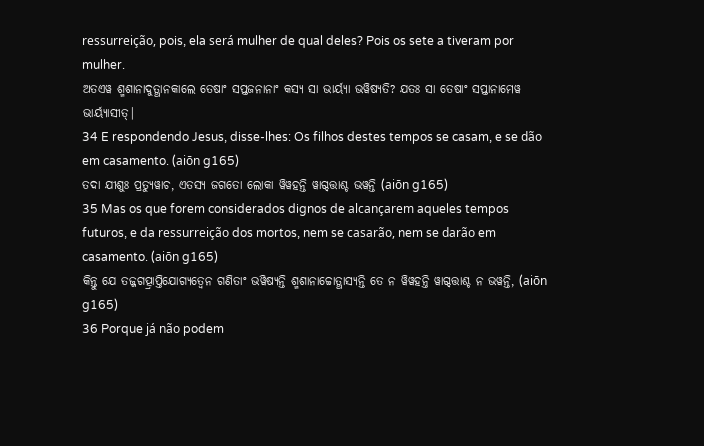ressurreição, pois, ela será mulher de qual deles? Pois os sete a tiveram por mulher.
ଅତଏୱ ଶ୍ମଶାନାଦୁତ୍ଥାନକାଲେ ତେଷାଂ ସପ୍ତଜନାନାଂ କସ୍ୟ ସା ଭାର୍ୟ୍ୟା ଭୱିଷ୍ୟତି? ଯତଃ ସା ତେଷାଂ ସପ୍ତାନାମେୱ ଭାର୍ୟ୍ୟାସୀତ୍|
34 E respondendo Jesus, disse-lhes: Os filhos destes tempos se casam, e se dão em casamento. (aiōn g165)
ତଦା ଯୀଶୁଃ ପ୍ରତ୍ୟୁୱାଚ, ଏତସ୍ୟ ଜଗତୋ ଲୋକା ୱିୱହନ୍ତି ୱାଗ୍ଦତ୍ତାଶ୍ଚ ଭୱନ୍ତି (aiōn g165)
35 Mas os que forem considerados dignos de alcançarem aqueles tempos futuros, e da ressurreição dos mortos, nem se casarão, nem se darão em casamento. (aiōn g165)
କିନ୍ତୁ ଯେ ତଜ୍ଜଗତ୍ପ୍ରାପ୍ତିଯୋଗ୍ୟତ୍ୱେନ ଗଣିତାଂ ଭୱିଷ୍ୟନ୍ତି ଶ୍ମଶାନାଚ୍ଚୋତ୍ଥାସ୍ୟନ୍ତି ତେ ନ ୱିୱହନ୍ତି ୱାଗ୍ଦତ୍ତାଶ୍ଚ ନ ଭୱନ୍ତି, (aiōn g165)
36 Porque já não podem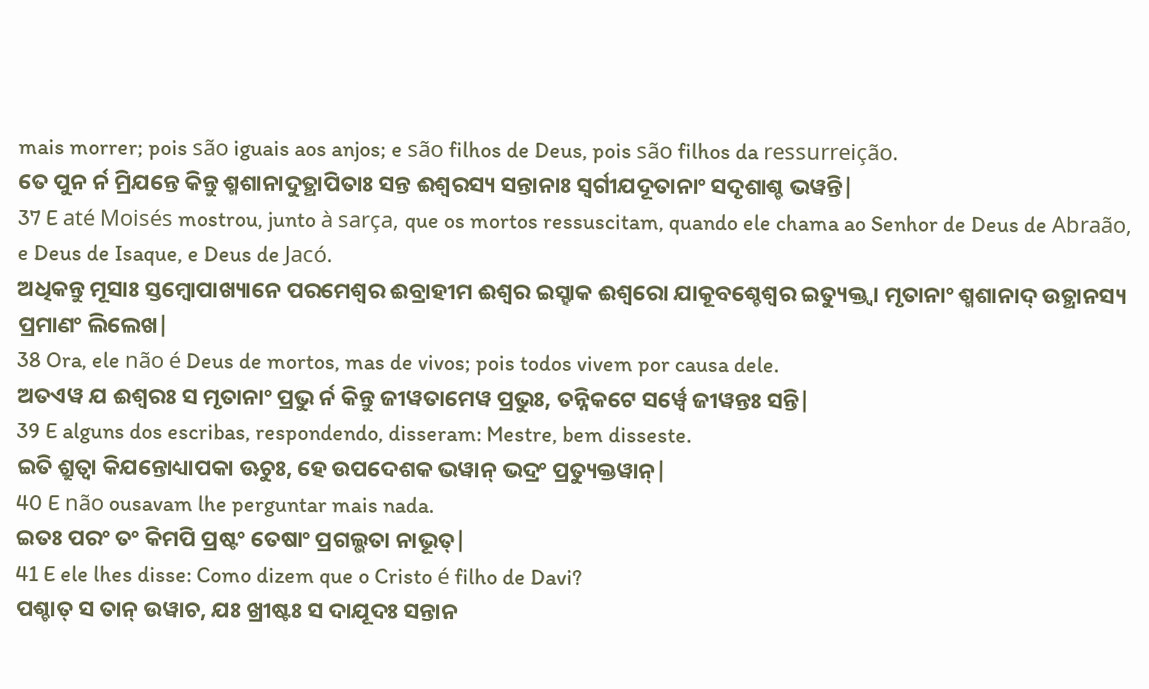mais morrer; pois são iguais aos anjos; e são filhos de Deus, pois são filhos da ressurreição.
ତେ ପୁନ ର୍ନ ମ୍ରିଯନ୍ତେ କିନ୍ତୁ ଶ୍ମଶାନାଦୁତ୍ଥାପିତାଃ ସନ୍ତ ଈଶ୍ୱରସ୍ୟ ସନ୍ତାନାଃ ସ୍ୱର୍ଗୀଯଦୂତାନାଂ ସଦୃଶାଶ୍ଚ ଭୱନ୍ତି|
37 E até Moisés mostrou, junto à sarça, que os mortos ressuscitam, quando ele chama ao Senhor de Deus de Abraão, e Deus de Isaque, e Deus de Jacó.
ଅଧିକନ୍ତୁ ମୂସାଃ ସ୍ତମ୍ବୋପାଖ୍ୟାନେ ପରମେଶ୍ୱର ଈବ୍ରାହୀମ ଈଶ୍ୱର ଇସ୍ହାକ ଈଶ୍ୱରୋ ଯାକୂବଶ୍ଚେଶ୍ୱର ଇତ୍ୟୁକ୍ତ୍ୱା ମୃତାନାଂ ଶ୍ମଶାନାଦ୍ ଉତ୍ଥାନସ୍ୟ ପ୍ରମାଣଂ ଲିଲେଖ|
38 Ora, ele não é Deus de mortos, mas de vivos; pois todos vivem por causa dele.
ଅତଏୱ ଯ ଈଶ୍ୱରଃ ସ ମୃତାନାଂ ପ୍ରଭୁ ର୍ନ କିନ୍ତୁ ଜୀୱତାମେୱ ପ୍ରଭୁଃ, ତନ୍ନିକଟେ ସର୍ୱ୍ୱେ ଜୀୱନ୍ତଃ ସନ୍ତି|
39 E alguns dos escribas, respondendo, disseram: Mestre, bem disseste.
ଇତି ଶ୍ରୁତ୍ୱା କିଯନ୍ତୋଧ୍ୟାପକା ଊଚୁଃ, ହେ ଉପଦେଶକ ଭୱାନ୍ ଭଦ୍ରଂ ପ୍ରତ୍ୟୁକ୍ତୱାନ୍|
40 E não ousavam lhe perguntar mais nada.
ଇତଃ ପରଂ ତଂ କିମପି ପ୍ରଷ୍ଟଂ ତେଷାଂ ପ୍ରଗଲ୍ଭତା ନାଭୂତ୍|
41 E ele lhes disse: Como dizem que o Cristo é filho de Davi?
ପଶ୍ଚାତ୍ ସ ତାନ୍ ଉୱାଚ, ଯଃ ଖ୍ରୀଷ୍ଟଃ ସ ଦାଯୂଦଃ ସନ୍ତାନ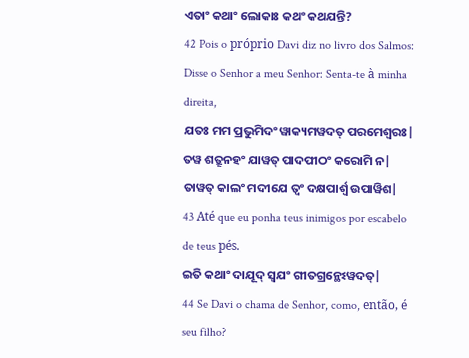ଏତାଂ କଥାଂ ଲୋକାଃ କଥଂ କଥଯନ୍ତି?
42 Pois o próprio Davi diz no livro dos Salmos: Disse o Senhor a meu Senhor: Senta-te à minha direita,
ଯତଃ ମମ ପ୍ରଭୁମିଦଂ ୱାକ୍ୟମୱଦତ୍ ପରମେଶ୍ୱରଃ| ତୱ ଶତ୍ରୂନହଂ ଯାୱତ୍ ପାଦପୀଠଂ କରୋମି ନ| ତାୱତ୍ କାଲଂ ମଦୀଯେ ତ୍ୱଂ ଦକ୍ଷପାର୍ଶ୍ୱ ଉପାୱିଶ|
43 Até que eu ponha teus inimigos por escabelo de teus pés.
ଇତି କଥାଂ ଦାଯୂଦ୍ ସ୍ୱଯଂ ଗୀତଗ୍ରନ୍ଥେଽୱଦତ୍|
44 Se Davi o chama de Senhor, como, então, é seu filho?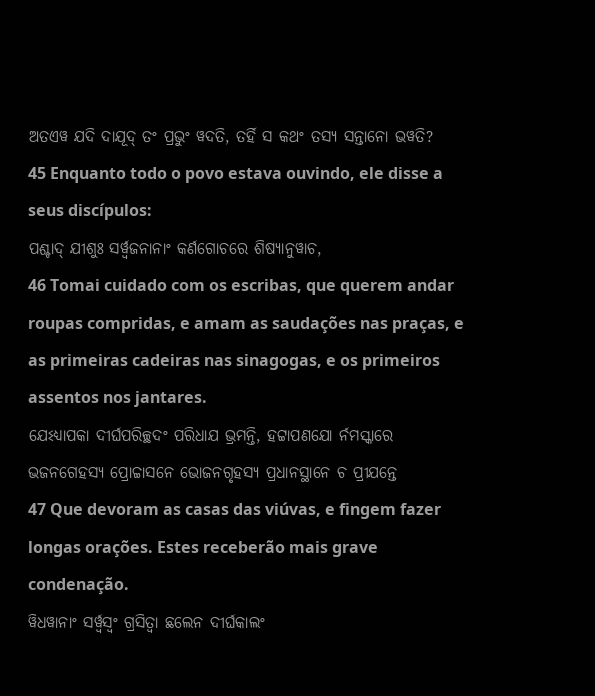ଅତଏୱ ଯଦି ଦାଯୂଦ୍ ତଂ ପ୍ରଭୁଂ ୱଦତି, ତର୍ହି ସ କଥଂ ତସ୍ୟ ସନ୍ତାନୋ ଭୱତି?
45 Enquanto todo o povo estava ouvindo, ele disse a seus discípulos:
ପଶ୍ଚାଦ୍ ଯୀଶୁଃ ସର୍ୱ୍ୱଜନାନାଂ କର୍ଣଗୋଚରେ ଶିଷ୍ୟାନୁୱାଚ,
46 Tomai cuidado com os escribas, que querem andar roupas compridas, e amam as saudações nas praças, e as primeiras cadeiras nas sinagogas, e os primeiros assentos nos jantares.
ଯେଽଧ୍ୟାପକା ଦୀର୍ଘପରିଚ୍ଛଦଂ ପରିଧାଯ ଭ୍ରମନ୍ତି, ହଟ୍ଟାପଣଯୋ ର୍ନମସ୍କାରେ ଭଜନଗେହସ୍ୟ ପ୍ରୋଚ୍ଚାସନେ ଭୋଜନଗୃହସ୍ୟ ପ୍ରଧାନସ୍ଥାନେ ଚ ପ୍ରୀଯନ୍ତେ
47 Que devoram as casas das viúvas, e fingem fazer longas orações. Estes receberão mais grave condenação.
ୱିଧୱାନାଂ ସର୍ୱ୍ୱସ୍ୱଂ ଗ୍ରସିତ୍ୱା ଛଲେନ ଦୀର୍ଘକାଲଂ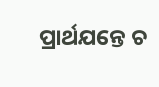ପ୍ରାର୍ଥଯନ୍ତେ ଚ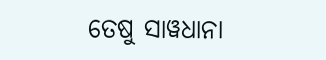ତେଷୁ ସାୱଧାନା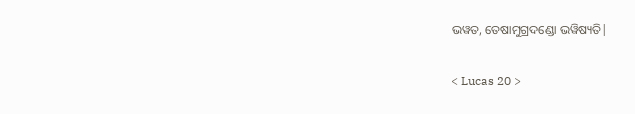ଭୱତ, ତେଷାମୁଗ୍ରଦଣ୍ଡୋ ଭୱିଷ୍ୟତି|

< Lucas 20 >